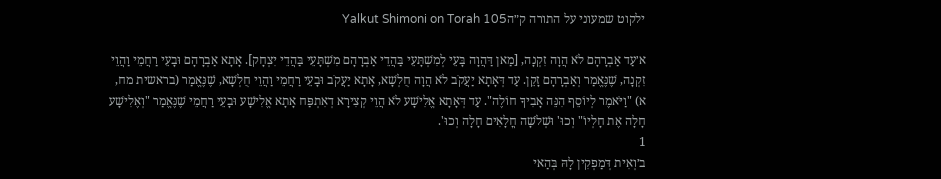ילקוט שמעוני על התורה ק״הYalkut Shimoni on Torah 105

א׳עַד אַבְרָהָם לֹא הֲוָה זִקְנָה, [מַאן דַּהֲוָה בָּעֵי לְמִשְׁתָּעֵי בַּהֲדֵי אַבְרָהָם מִשְׁתָּעֵי בַּהֲדֵי יִצְחָק]. אָתָא אַבְרָהָם וּבָעֵי רַחֲמֵי וַהֲוֵי זִקְנָה, שֶׁנֶּאֱמַר וְאַבְרָהָם זָקֵן. עַד דְּאָתָא יַעֲקֹב לֹא הֲוָה חֻלְשָׁא, אָתָא יַעֲקֹב וּבָעֵי רַחֲמֵי וַהֲוֵי חֻלְשָׁא, שֶׁנֶּאֱמַר (בראשית מח, א) "וַיֹּאמֶר לְיוֹסֵף הִנֵּה אָבִיךָ חוֹלֶה". עַד דְּאָתָא אֱלִישָׁע לֹא הֲוֵי קְצִירָא דְאִתְפַּח אָתָא אֱלִישָׁע וּבָעֵי רַחֲמֵי שֶׁנֶּאֱמַר "וְאֶלִישָׁע חָלָה אֶת חָלְיוֹ" וְכוּ' וּשְׁלֹשָׁה חֳלָאִים חָלָה וְכוּ'.
1
ב׳וְאִית דְּמַפְקִין לָהּ בְּהַאי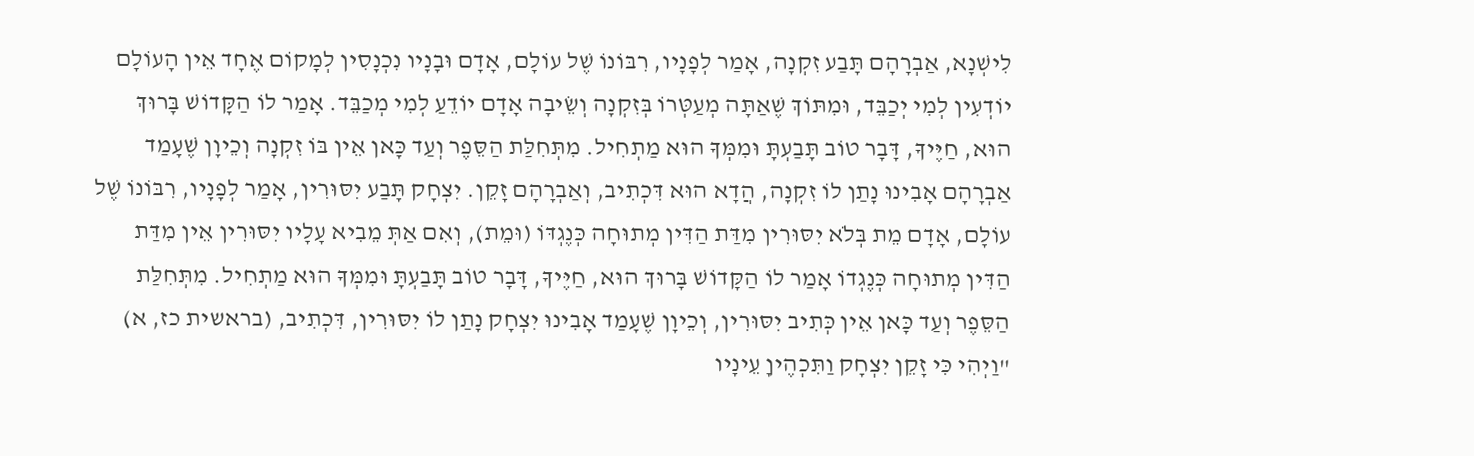לִישְׁנָא, אַבְרָהָם תָּבַע זִקְנָה, אָמַר לְפָנָיו, רִבּוֹנוֹ שֶׁל עוֹלָם, אָדָם וּבָנָיו נִכְנָסִין לְמָקוֹם אֶחָד אֵין הָעוֹלָם יוֹדְעִין לְמִי יְכַבֵּד, וּמִתּוֹךְ שֶׁאַתָּה מְעַטְּרוֹ בְּזִקְנָה וְשֵׂיבָה אָדָם יוֹדֵעַ לְמִי מְכַבֵּד. אָמַר לוֹ הַקָּדוֹשׁ בָּרוּךְ הוּא, חַיֶּיךָ, דָּבָר טוֹב תָּבַעְתָּ וּמִמְּךָ הוּא מַתְחִיל. מִתְּחִלַּת הַסֵּפֶר וְעַד כָּאן אֵין בּוֹ זִקְנָה וְכֵיוָן שֶׁעָמַד אַבְרָהָם אָבִינוּ נָתַן לוֹ זִקְנָה, הֲדָא הוּא דִּכְתִיב, וְאַבְרָהָם זָקֵן. יִצְחָק תָּבַע יִסּוּרִין, אָמַר לְפָנָיו, רִבּוֹנוֹ שֶׁל עוֹלָם, אָדָם מֵת בְּלֹא יִסּוּרִין מִדַּת הַדִּין מְתוּחָה כְּנֶגְדּוֹ (וּמֵת), וְאִם אַתְּ מֵבִיא עָלָיו יִסּוּרִין אֵין מִדַּת הַדִּין מְתוּחָה כְּנֶגְדוֹ אָמַר לוֹ הַקָּדוֹשׁ בָּרוּךְ הוּא, חַיֶּיךָ, דָּבָר טוֹב תָּבַעְתָּ וּמִמְּךָ הוּא מַתְחִיל. מִתְּחִלַּת הַסֵּפֶר וְעַד כָּאן אֵין כְּתִיב יִסּוּרִין, וְכֵיוָן שֶׁעָמַד אָבִינוּ יִצְחָק נָתַן לוֹ יִסּוּרִין, דִּכְתִיב, (בראשית כז, א) "וַיְהִי כִּי זָקֵן יִצְחָק וַתִּכְהֶיןָ עֵינָיו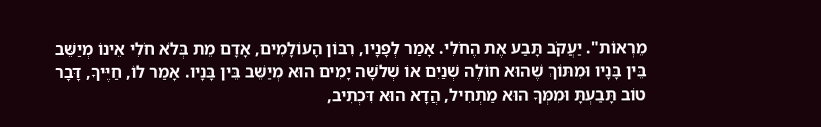מֵרְאוֹת". יַעֲקֹב תָּבַע אֶת הֶחֹלִי. אָמַר לְפָנָיו, רִבּוֹן הָעוֹלָמִים, אָדָם מֵת בְּלֹא חֹלִי אֵינוֹ מְיַשֵּׁב בֵּין בָּנָיו וּמִתּוֹךְ שֶׁהוּא חוֹלֶה שְׁנַיִם אוֹ שְׁלֹשָׁה יָמִים הוּא מְיַשֵּׁב בֵּין בָּנָיו. אָמַר לוֹ, חַיֶּיךָ, דָּבָר טוֹב תָּבַעְתָּ וּמִמְּךָ הוּא מַתְחִיל, הֲדָא הוּא דִּכְתִיב,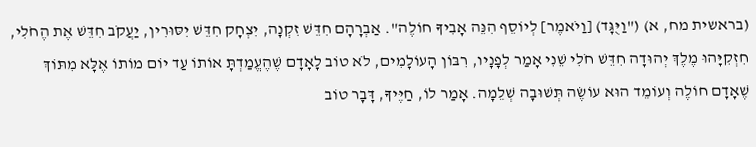(בראשית מח, א) ("וַיֻּגָּד) [וַיֹאמֶר] לְיוֹסֵף הִנֵּה אָבִיךָ חוֹלֶה". אַבְרָהָם חִדֵּשׁ זִקְנָה, יִצְחָק חִדֵּשׁ יִסּוּרִין, יַעֲקֹב חִדֵּשׁ אֶת הֶחֹלִי, חִזְקִיָּהוּ מֶלֶךְ יְהוּדָה חִדֵּשׁ חֹלִי שֵׁנִי אָמַר לְפָנָיו, רִבּוֹן הָעוֹלָמִים, לֹא טוֹב לָאָדָם שֶׁהֶעֱמַדְתָּ אוֹתוֹ עַד יוֹם מוֹתוֹ אֶלָּא מִתּוֹךְ שֶׁאָדָם חוֹלֶה וְעוֹמֵד הוּא עוֹשֶׂה תְּשׁוּבָה שְׁלֵמָה. אָמַר לוֹ, חַיֶּיךָ, דָּבָר טוֹב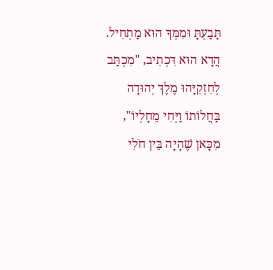תָּבַעְתָּ וּמִמְּךָ הוּא מַתְחִיל. הֲדָא הוּא דִּכְתִיב, "מִכְתַּב לְחִזְקִיָּהוּ מֶלֶךְ יְהוּדָה בַּחֲלוֹתוֹ וַיְּחִי מֵחָלְיוֹ", מִכָּאן שֶׁהָיָה בֵּין חֹלִי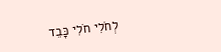לְחֹלִי חֹלִי כָּבֵד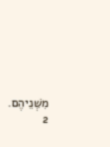מִשְּׁנֵיהֶם.
2